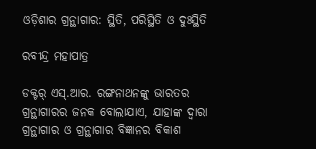ଓଡ଼ିଶାର ଗ୍ରନ୍ଥାଗାର: ସ୍ଥିତି, ପରିସ୍ଥିତି ଓ ଦୁଃସ୍ଥିତି

ରବୀନ୍ଦ୍ର ମହାପାତ୍ର

ଡକ୍ଟର୍‌ ଏସ୍‌.ଆର. ରଙ୍ଗନାଥନଙ୍କୁ ଭାରତର ଗ୍ରନ୍ଥାଗାରର ଜନକ ବୋଲାଯାଏ, ଯାହାଙ୍କ ଦ୍ୱାରା ଗ୍ରନ୍ଥାଗାର ଓ ଗ୍ରନ୍ଥାଗାର ବିଜ୍ଞାନର ବିକାଶ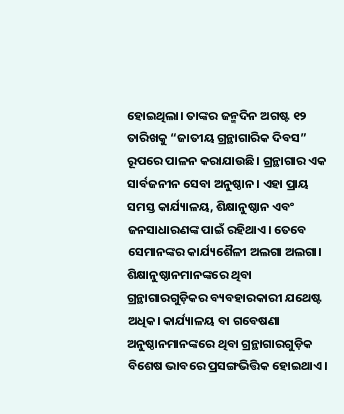ହୋଇଥିଲା। ତାଙ୍କର ଜନ୍ମଦିନ ଅଗଷ୍ଟ ୧୨ ତାରିଖକୁ “ଜାତୀୟ ଗ୍ରନ୍ଥାଗାରିକ ଦିବସ” ରୂପରେ ପାଳନ କରାଯାଉଛି। ଗ୍ରନ୍ଥାଗାର ଏକ ସାର୍ବଜନୀନ ସେବା ଅନୁଷ୍ଠାନ। ଏହା ପ୍ରାୟ ସମସ୍ତ କାର୍ଯ୍ୟାଳୟ, ଶିକ୍ଷାନୁଷ୍ଠାନ ଏବଂ ଜନସାଧାରଣଙ୍କ ପାଇଁ ରହିଥାଏ। ତେବେ ସେମାନଙ୍କର କାର୍ଯ୍ୟଶୈଳୀ ଅଲଗା ଅଲଗା। ଶିକ୍ଷାନୁଷ୍ଠାନମାନଙ୍କରେ ଥିବା ଗ୍ରନ୍ଥାଗାରଗୁଡ଼ିକର ବ୍ୟବହାରକାରୀ ଯଥେଷ୍ଟ ଅଧିକ। କାର୍ଯ୍ୟାଳୟ ବା ଗବେଷଣା ଅନୁଷ୍ଠାନମାନଙ୍କରେ ଥିବା ଗ୍ରନ୍ଥାଗାରଗୁଡ଼ିକ ବିଶେଷ ଭାବରେ ପ୍ରସଙ୍ଗଭିତ୍ତିକ ହୋଇଥାଏ।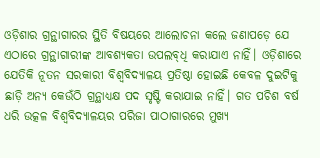ଓଡ଼ିଶାର ଗ୍ରନ୍ଥାଗାରର ସ୍ଥିତି ବିଷୟରେ ଆଲୋଚନା କଲେ ଜଣାପଡ଼େ ଯେ ଏଠାରେ ଗ୍ରନ୍ଥାଗାରୀଙ୍କ ଆବଶ୍ୟକତା ଉପଲବ୍‌ଧି କରାଯାଏ ନାହିଁ। ଓଡ଼ିଶାରେ ଯେତିକି ନୂତନ ସରକାରୀ ବିଶ୍ୱବିଦ୍ୟାଳୟ ପ୍ରତିଷ୍ଠା ହୋଇଛି କେବଳ ଦୁଇଟିକୁ ଛାଡ଼ି ଅନ୍ୟ କେଉଁଠି ଗ୍ରନ୍ଥାଧ୍ୟକ୍ଷ ପଦ ସୃଷ୍ଟି କରାଯାଇ ନାହିଁ। ଗତ ପଚିଶ ବର୍ଷ ଧରି ଉତ୍କଳ ବିଶ୍ୱବିଦ୍ୟାଳୟର ପରିଜା ପାଠାଗାରରେ ମୁଖ୍ୟ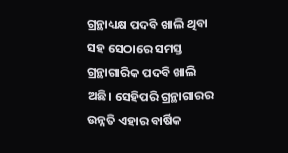ଗ୍ରନ୍ଥାଧ୍ୟକ୍ଷ ପଦବି ଖାଲି ଥିବା ସହ ସେଠାରେ ସମସ୍ତ ଗ୍ରନ୍ଥାଗାରିକ ପଦବି ଖାଲି ଅଛି। ସେହିପରି ଗ୍ରନ୍ଥାଗାରର ଉନ୍ନତି ଏହାର ବାର୍ଷିକ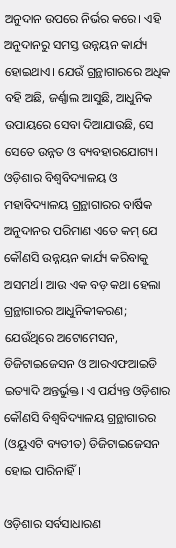ଅନୁଦାନ ଉପରେ ନିର୍ଭର କରେ। ଏହି ଅନୁଦାନରୁ ସମସ୍ତ ଉନ୍ନୟନ କାର୍ଯ୍ୟ ହୋଇଥାଏ। ଯେଉଁ ଗ୍ରନ୍ଥାଗାରରେ ଅଧିକ ବହି ଅଛି, ଜର୍ଣ୍ଣାଲ ଆସୁଛି, ଆଧୁନିକ ଉପାୟରେ ସେବା ଦିଆଯାଉଛି, ସେ ସେତେ ଉନ୍ନତ ଓ ବ୍ୟବହାରଯୋଗ୍ୟ। ଓଡ଼ିଶାର ବିଶ୍ୱବିଦ୍ୟାଳୟ ଓ ମହାବିଦ୍ୟାଳୟ ଗ୍ରନ୍ଥାଗାରର ବାର୍ଷିକ ଅନୁଦାନର ପରିମାଣ ଏତେ କମ୍ ଯେ କୌଣସି ଉନ୍ନୟନ କାର୍ଯ୍ୟ କରିବାକୁ ଅସମର୍ଥ। ଆଉ ଏକ ବଡ଼ କଥା ହେଲା ଗ୍ରନ୍ଥାଗାରର ଆଧୁନିକୀକରଣ; ଯେଉଁଥିରେ ଅଟୋମେସନ, ଡିଜିଟାଇଜେସନ ଓ ଆରଏଫଆଇଡି ଇତ୍ୟାଦି ଅନ୍ତର୍ଭୁକ୍ତ। ଏ ପର୍ଯ୍ୟନ୍ତ ଓଡ଼ିଶାର କୌଣସି ବିଶ୍ୱବିଦ୍ୟାଳୟ ଗ୍ରନ୍ଥାଗାରର (ଓୟୁଏଟି ବ୍ୟତୀତ) ଡିଜିଟାଇଜେସନ ହୋଇ ପାରିନାହିଁ।

ଓଡ଼ିଶାର ସର୍ବସାଧାରଣ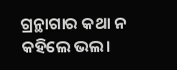ଗ୍ରନ୍ଥାଗାର କଥା ନ କହିଲେ ଭଲ।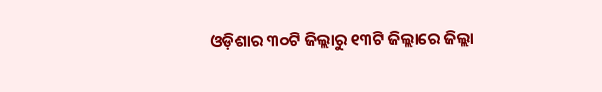ଓଡ଼ିଶାର ୩୦ଟି ଜିଲ୍ଲାରୁ ୧୩ଟି ଜିଲ୍ଲାରେ ଜିଲ୍ଲା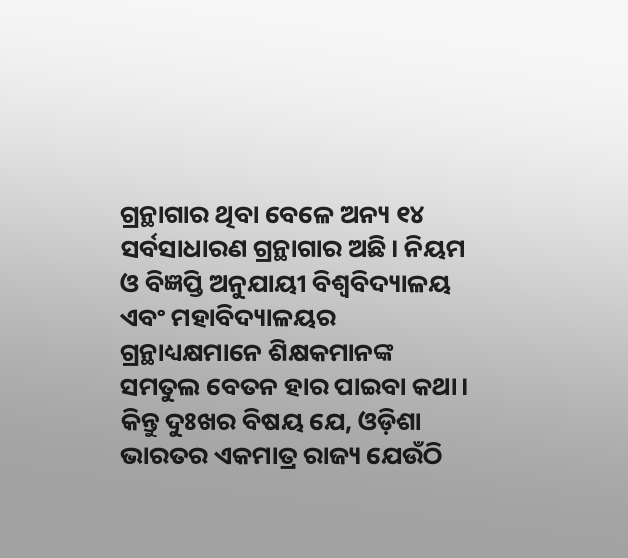ଗ୍ରନ୍ଥାଗାର ଥିବା ବେଳେ ଅନ୍ୟ ୧୪ ସର୍ବସାଧାରଣ ଗ୍ରନ୍ଥାଗାର ଅଛି। ନିୟମ ଓ ବିଜ୍ଞପ୍ତି ଅନୁଯାୟୀ ବିଶ୍ୱବିଦ୍ୟାଳୟ ଏବଂ ମହାବିଦ୍ୟାଳୟର ଗ୍ରନ୍ଥାଧ୍ୟକ୍ଷମାନେ ଶିକ୍ଷକମାନଙ୍କ ସମତୁଲ ବେତନ ହାର ପାଇବା କଥା। କିନ୍ତୁ ଦୁଃଖର ବିଷୟ ଯେ, ଓଡ଼ିଶା ଭାରତର ଏକମାତ୍ର ରାଜ୍ୟ ଯେଉଁଠି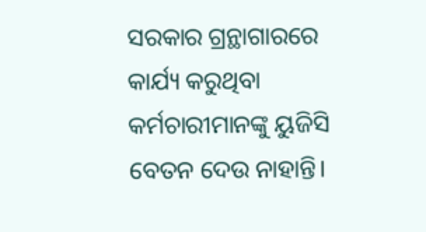ସରକାର ଗ୍ରନ୍ଥାଗାରରେ କାର୍ଯ୍ୟ କରୁଥିବା କର୍ମଚାରୀମାନଙ୍କୁ ୟୁଜିସି ବେତନ ଦେଉ ନାହାନ୍ତି।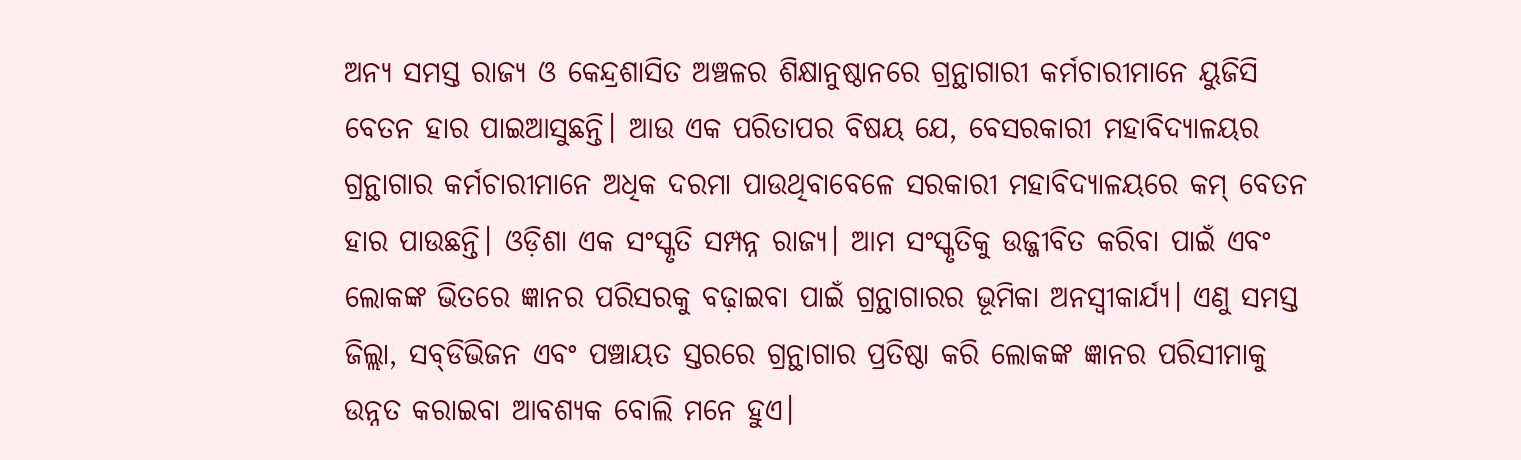ଅନ୍ୟ ସମସ୍ତ ରାଜ୍ୟ ଓ କେନ୍ଦ୍ରଶାସିତ ଅଞ୍ଚଳର ଶିକ୍ଷାନୁଷ୍ଠାନରେ ଗ୍ରନ୍ଥାଗାରୀ କର୍ମଚାରୀମାନେ ୟୁଜିସି ବେତନ ହାର ପାଇଆସୁଛନ୍ତି। ଆଉ ଏକ ପରିତାପର ବିଷୟ ଯେ, ବେସରକାରୀ ମହାବିଦ୍ୟାଳୟର ଗ୍ରନ୍ଥାଗାର କର୍ମଚାରୀମାନେ ଅଧିକ ଦରମା ପାଉଥିବାବେଳେ ସରକାରୀ ମହାବିଦ୍ୟାଳୟରେ କମ୍ ବେତନ ହାର ପାଉଛନ୍ତି। ଓଡ଼ିଶା ଏକ ସଂସ୍କୃତି ସମ୍ପନ୍ନ ରାଜ୍ୟ। ଆମ ସଂସ୍କୃତିକୁ ଉଜ୍ଜୀବିତ କରିବା ପାଇଁ ଏବଂ ଲୋକଙ୍କ ଭିତରେ ଜ୍ଞାନର ପରିସରକୁ ବଢ଼ାଇବା ପାଇଁ ଗ୍ରନ୍ଥାଗାରର ଭୂମିକା ଅନସ୍ୱୀକାର୍ଯ୍ୟ। ଏଣୁ ସମସ୍ତ ଜିଲ୍ଲା, ସବ୍‌ଡିଭିଜନ ଏବଂ ପଞ୍ଚାୟତ ସ୍ତରରେ ଗ୍ରନ୍ଥାଗାର ପ୍ରତିଷ୍ଠା କରି ଲୋକଙ୍କ ଜ୍ଞାନର ପରିସୀମାକୁ ଉନ୍ନତ କରାଇବା ଆବଶ୍ୟକ ବୋଲି ମନେ ହୁଏ।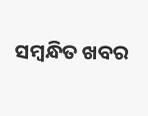ସମ୍ବନ୍ଧିତ ଖବର